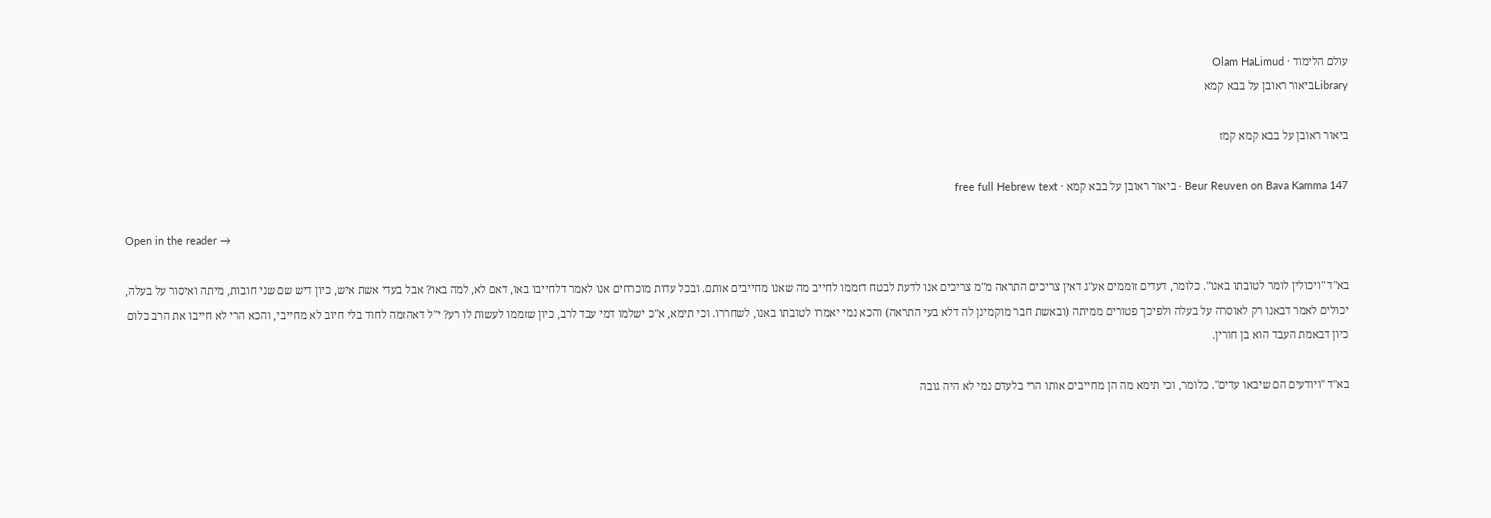עולם הלימוד · Olam HaLimud
Libraryביאור ראובן על בבא קמא

ביאור ראובן על בבא קמא קמז

Beur Reuven on Bava Kamma 147 · ביאור ראובן על בבא קמא · free full Hebrew text

Open in the reader →

בא"ד "ויכולין לומר לטובתו באנו". כלומר, דעדים זוממים אע"ג דאין צריכים התראה מ"מ צריכים אנו לדעת לבטח דזממו לחייב מה שאנו מחייבים אותם. ובכל עדות מוכרחים אנו לאמר דלחייבו באו, דאם לא, למה באו? אבל בעדי אשת איש, כיון דיש שם שני חובות, מיתה ואיסור על בעלה, יכולים לאמר דבאנו רק לאוסרה על בעלה ולפיכך פטורים ממיתה (ובאשת חבר מוקמינן לה דלא בעי התראה) והכא נמי יאמרו לטובתו באנו, לשחררו. וכי תימא, א"כ ישלמו דמי עבד לרב, כיון שזממו לעשות לו רע? י"ל דאהזמה לחוד בלי חיוב לא מחייבי, והכא הרי לא חייבו את הרב כלום כיון דבאמת העבד הוא בן חורין.

בא"ד "ויודעים הם שיבאו עדים". כלומר, וכי תימא מה הן מחייבים אותו הרי בלעדם נמי לא היה גובה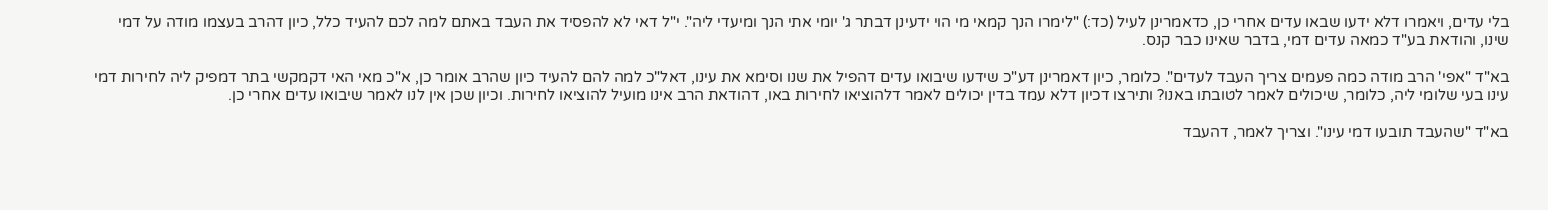בלי עדים, ויאמרו דלא ידעו שבאו עדים אחרי כן, כדאמרינן לעיל (כד:) "לימרו הנך קמאי מי הוי ידעינן דבתר ג' יומי אתי הנך ומיעדי ליה". י"ל דאי לא להפסיד את העבד באתם למה לכם להעיד כלל, כיון דהרב בעצמו מודה על דמי שינו, והודאת בע"ד כמאה עדים דמי, בדבר שאינו כבר קנס.

בא"ד "אפי' הרב מודה כמה פעמים צריך העבד לעדים". כלומר, כיון דאמרינן דע"כ שידעו שיבואו עדים דהפיל את שנו וסימא את עינו, דאל"כ למה להם להעיד כיון שהרב אומר כן, א"כ מאי האי דקמקשי בתר דמפיק ליה לחירות דמי עינו בעי שלומי ליה, כלומר, שיכולים לאמר לטובתו באנו? ותירצו דכיון דלא עמד בדין יכולים לאמר דלהוציאו לחירות באו, דהודאת הרב אינו מועיל להוציאו לחירות. וכיון שכן אין לנו לאמר שיבואו עדים אחרי כן.

בא"ד "שהעבד תובעו דמי עינו". וצריך לאמר, דהעבד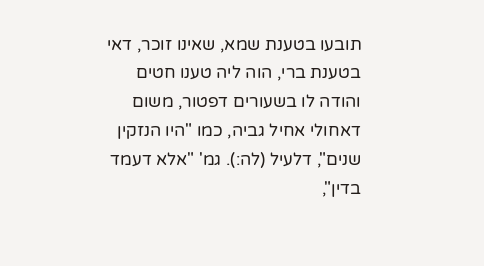תובעו בטענת שמא, שאינו זוכר, דאי בטענת ברי, הוה ליה טענו חטים והודה לו בשעורים דפטור, משום דאחולי אחיל גביה, כמו "היו הנזקין שנים", דלעיל (לה:). גמ' "אלא דעמד בדין",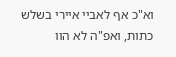וא"כ אף לאביי איירי בשלש כתות, ואפ"ה לא הוו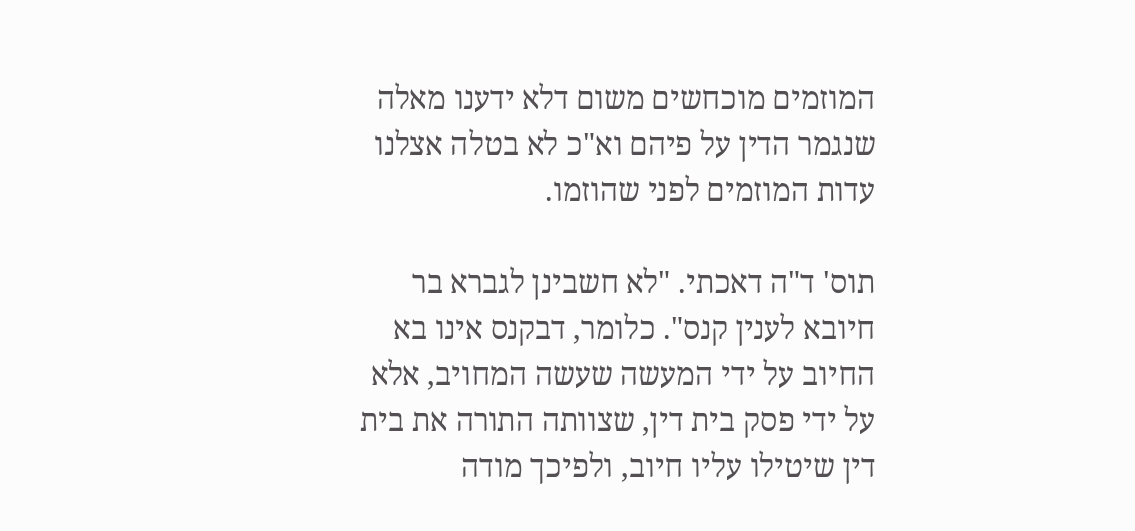המוזמים מוכחשים משום דלא ידענו מאלה שנגמר הדין על פיהם וא"כ לא בטלה אצלנו עדות המוזמים לפני שהוזמו.

תוס' ד"ה דאכתי. "לא חשבינן לגברא בר חיובא לענין קנס". כלומר, דבקנס אינו בא החיוב על ידי המעשה שעשה המחויב, אלא על ידי פסק בית דין, שצוותה התורה את בית דין שיטילו עליו חיוב, ולפיכך מודה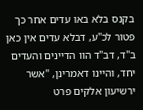בקנס בלא באו עדים אחר כך פטור לכ"ע, דבלא עדים אין כאן ב"ד, דב"ד הוו הדיינים והעדים יחד, והיינו דאמרינן, "אשר ירשיעון אלקים פרט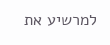למרשיע את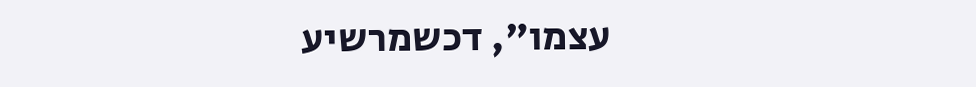עצמו", דכשמרשיע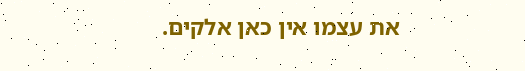את עצמו אין כאן אלקים.